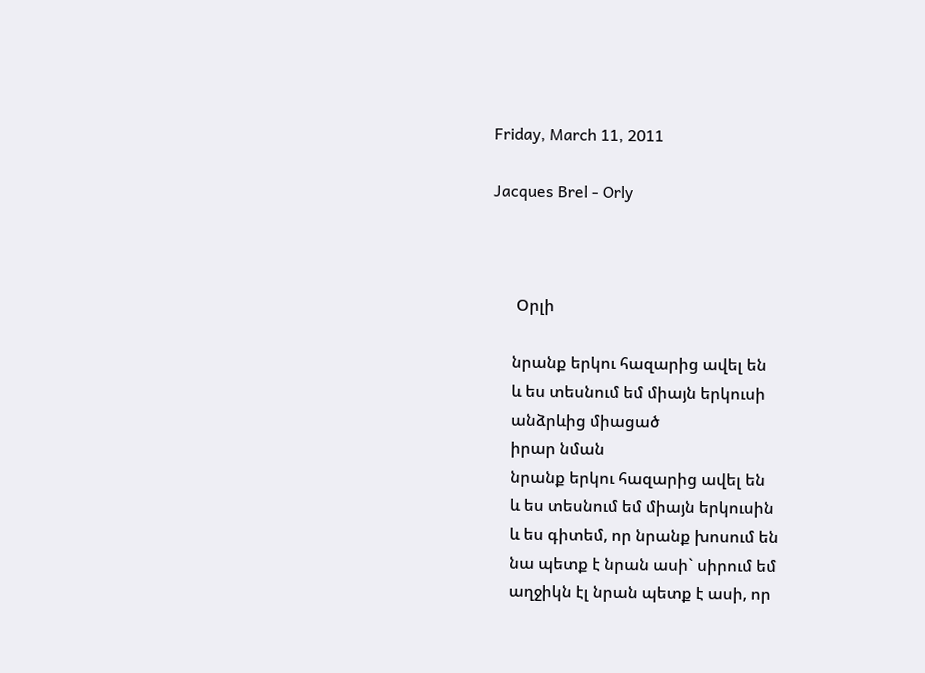Friday, March 11, 2011

Jacques Brel - Orly



      Օրլի

     նրանք երկու հազարից ավել են
     և ես տեսնում եմ միայն երկուսի
     անձրևից միացած
     իրար նման
     նրանք երկու հազարից ավել են
     և ես տեսնում եմ միայն երկուսին
     և ես գիտեմ, որ նրանք խոսում են
     նա պետք է նրան ասի` սիրում եմ
     աղջիկն էլ նրան պետք է ասի, որ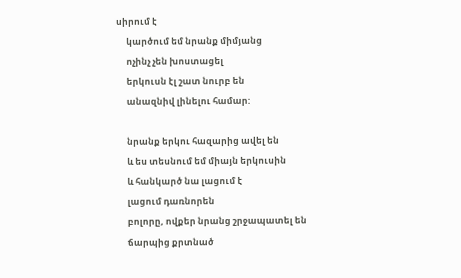սիրում է
     կարծում եմ նրանք միմյանց
     ոչինչ չեն խոստացել
     երկուսն էլ շատ նուրբ են
     անազնիվ լինելու համար:

     նրանք երկու հազարից ավել են
     և ես տեսնում եմ միայն երկուսին
     և հանկարծ նա լացում է
     լացում դառնորեն
     բոլորը, ովքեր նրանց շրջապատել են
     ճարպից քրտնած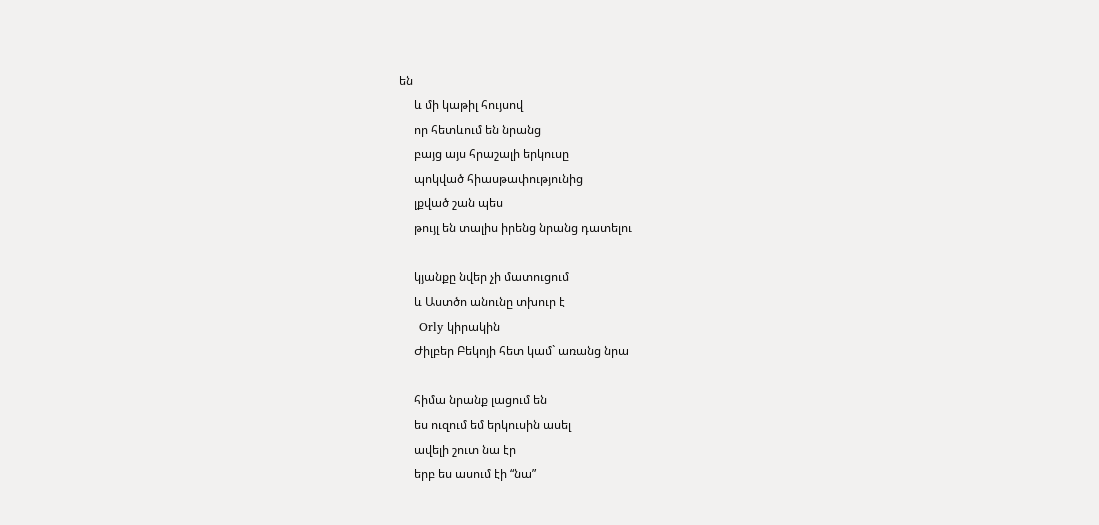են
     և մի կաթիլ հույսով
     որ հետևում են նրանց
     բայց այս հրաշալի երկուսը
     պոկված հիասթափությունից
     լքված շան պես
     թույլ են տալիս իրենց նրանց դատելու

     կյանքը նվեր չի մատուցում
     և Աստծո անունը տխուր է
     Orly կիրակին
     Ժիլբեր Բեկոյի հետ կամ` առանց նրա

     հիմա նրանք լացում են
     ես ուզում եմ երկուսին ասել
     ավելի շուտ նա էր
     երբ ես ասում էի “նա”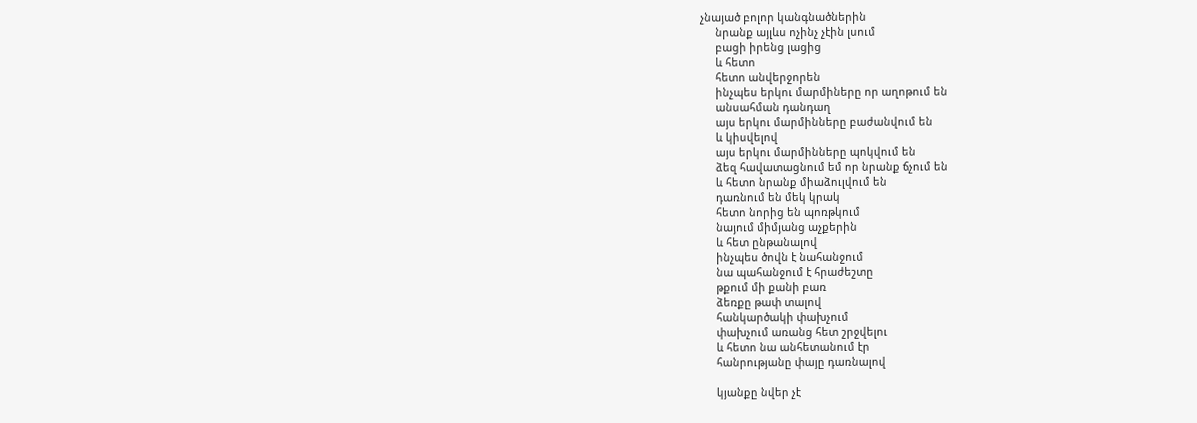չնայած բոլոր կանգնածներին
     նրանք այլևս ոչինչ չէին լսում
     բացի իրենց լացից
     և հետո
     հետո անվերջորեն
     ինչպես երկու մարմիները որ աղոթում են
     անսահման դանդաղ
     այս երկու մարմինները բաժանվում են
     և կիսվելով
     այս երկու մարմինները պոկվում են
     ձեզ հավատացնում եմ որ նրանք ճչում են
     և հետո նրանք միաձուլվում են
     դառնում են մեկ կրակ
     հետո նորից են պոռթկում
     նայում միմյանց աչքերին
     և հետ ընթանալով
     ինչպես ծովն է նահանջում
     նա պահանջում է հրաժեշտը
     թքում մի քանի բառ
     ձեռքը թափ տալով
     հանկարծակի փախչում
     փախչում առանց հետ շրջվելու
     և հետո նա անհետանում էր
     հանրությանը փայը դառնալով

     կյանքը նվեր չէ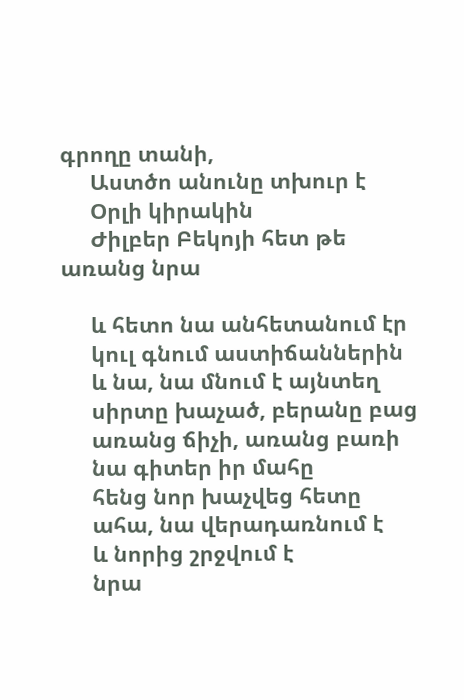գրողը տանի,
     Աստծո անունը տխուր է
     Օրլի կիրակին
     Ժիլբեր Բեկոյի հետ թե առանց նրա

     և հետո նա անհետանում էր
     կուլ գնում աստիճաններին
     և նա, նա մնում է այնտեղ
     սիրտը խաչած, բերանը բաց
     առանց ճիչի, առանց բառի
     նա գիտեր իր մահը
     հենց նոր խաչվեց հետը
     ահա, նա վերադառնում է
     և նորից շրջվում է
     նրա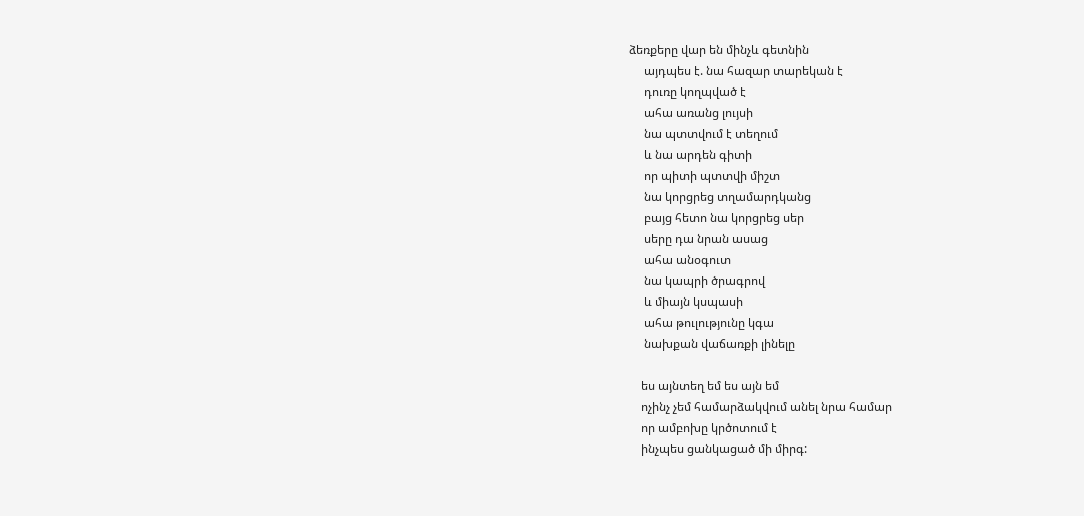ձեռքերը վար են մինչև գետնին
     այդպես է. նա հազար տարեկան է
     դուռը կողպված է
     ահա առանց լույսի
     նա պտտվում է տեղում
     և նա արդեն գիտի
     որ պիտի պտտվի միշտ
     նա կորցրեց տղամարդկանց
     բայց հետո նա կորցրեց սեր
     սերը դա նրան ասաց
     ահա անօգուտ
     նա կապրի ծրագրով
     և միայն կսպասի
     ահա թուլությունը կգա
     նախքան վաճառքի լինելը

    ես այնտեղ եմ ես այն եմ
    ոչինչ չեմ համարձակվում անել նրա համար
    որ ամբոխը կրծոտում է
    ինչպես ցանկացած մի միրգ: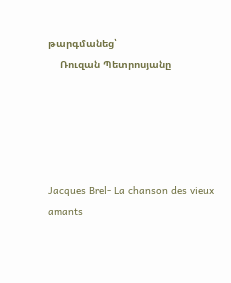թարգմանեց՝
    Ռուզան Պետրոսյանը





Jacques Brel- La chanson des vieux amants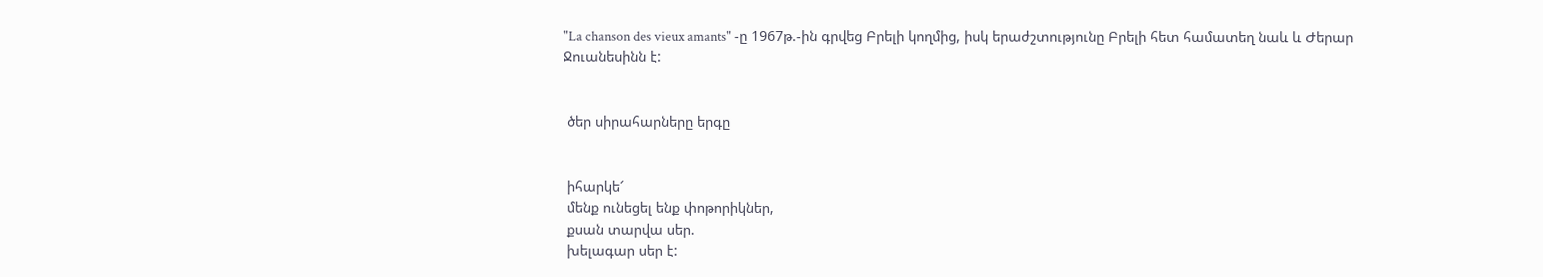"La chanson des vieux amants" -ը 1967թ.-ին գրվեց Բրելի կողմից, իսկ երաժշտությունը Բրելի հետ համատեղ նաև և Ժերար Ջուանեսինն է:


 ծեր սիրահարները երգը


 իհարկե՜
 մենք ունեցել ենք փոթորիկներ,
 քսան տարվա սեր.
 խելագար սեր է: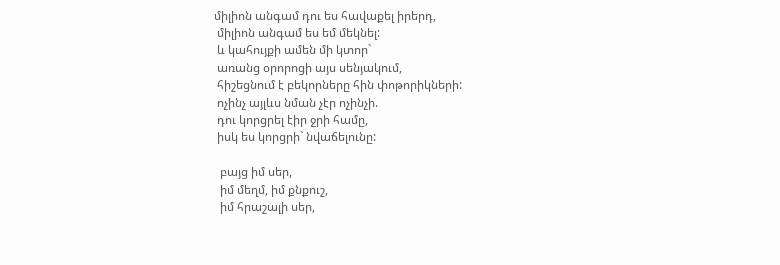միլիոն անգամ դու ես հավաքել իրերդ,
 միլիոն անգամ ես եմ մեկնել:
 և կահույքի ամեն մի կտոր`
 առանց օրորոցի այս սենյակում,
 հիշեցնում է բեկորները հին փոթորիկների:
 ոչինչ այլևս նման չէր ոչինչի.
 դու կորցրել էիր ջրի համը,
 իսկ ես կորցրի` նվաճելունը:

  բայց իմ սեր,
  իմ մեղմ, իմ քնքուշ,
  իմ հրաշալի սեր,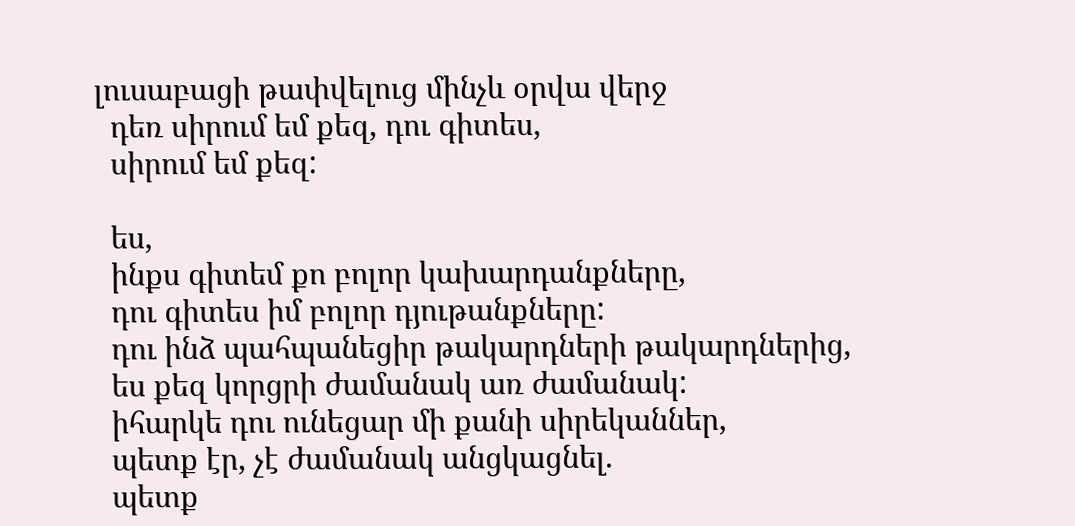լուսաբացի թափվելուց մինչև օրվա վերջ
  դեռ սիրում եմ քեզ, դու գիտես,
  սիրում եմ քեզ:

  ես,
  ինքս գիտեմ քո բոլոր կախարդանքները,
  դու գիտես իմ բոլոր դյութանքները:
  դու ինձ պահպանեցիր թակարդների թակարդներից,
  ես քեզ կորցրի ժամանակ առ ժամանակ:
  իհարկե դու ունեցար մի քանի սիրեկաններ,
  պետք էր, չէ ժամանակ անցկացնել.
  պետք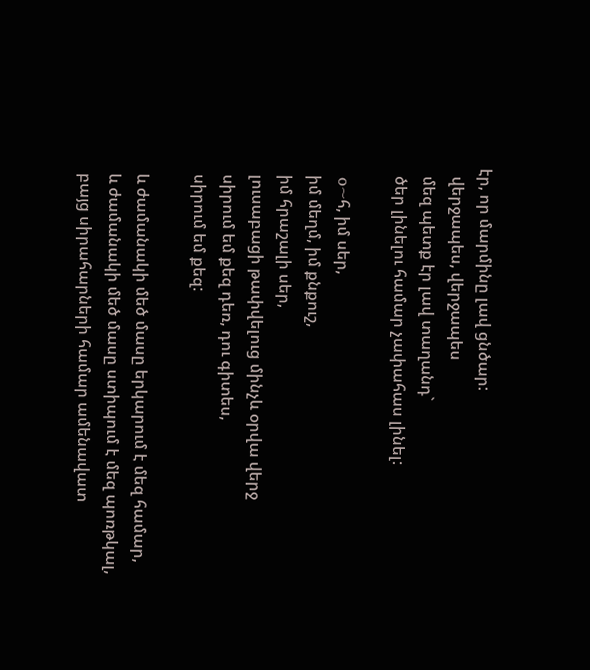էր, որ մարմինը լավ ցնծար:
  վերջապես, վերջապես
  մեզ պետք էր լավ տաղանդ`
  ծեր լինելու համար չափահաս լինել:

  o~հ, իմ սեր,
  իմ մեղմ, իմ քնքուշ,
  իմ հրաշալի սեր,
  լուսաբացի թափվելուց մինչև օրվա վերջ
  սիրում եմ քեզ դեռ, դու գիտես,
  սիրում եմ քեզ:

  և ժամանակի մեծ մասը երկարում է մեզ համար,
  և ժամանակի մեծ մասը ստիպում է մեզ պոռթկալ,
  բայց սիրահարների համար ամենավատ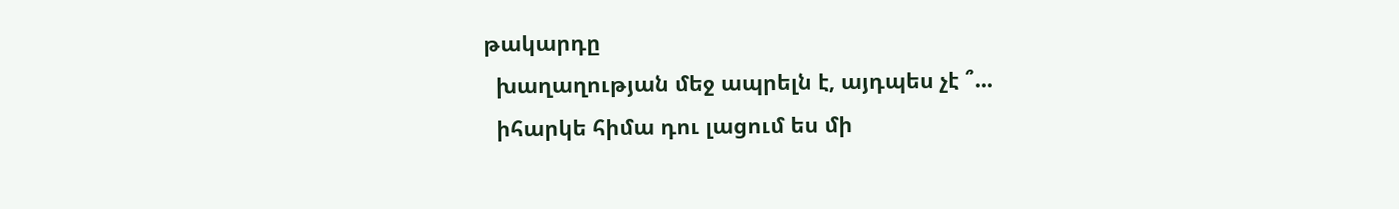թակարդը
  խաղաղության մեջ ապրելն է, այդպես չէ ՞...
  իհարկե հիմա դու լացում ես մի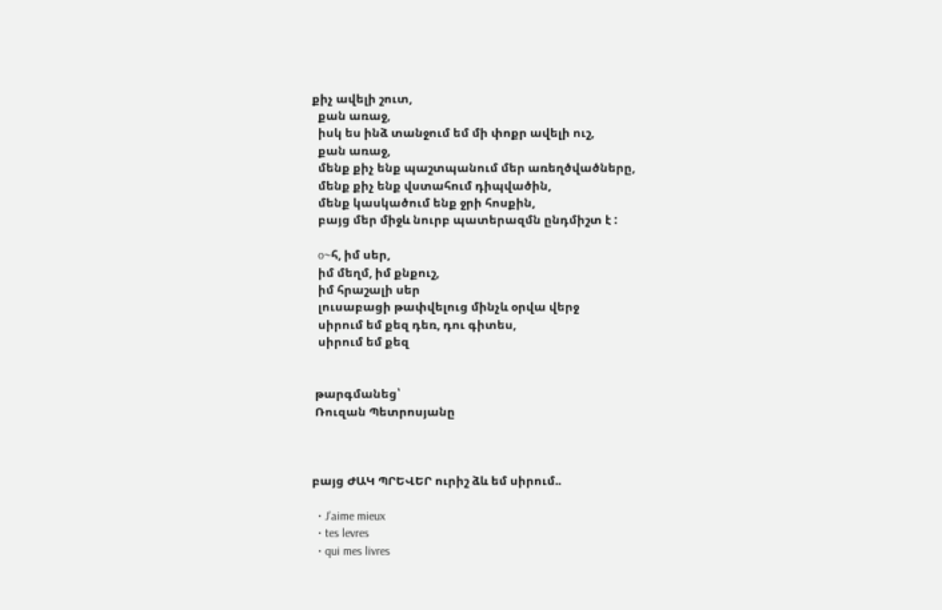քիչ ավելի շուտ,
  քան առաջ,
  իսկ ես ինձ տանջում եմ մի փոքր ավելի ուշ,
  քան առաջ,
  մենք քիչ ենք պաշտպանում մեր առեղծվածները,
  մենք քիչ ենք վստահում դիպվածին,
  մենք կասկածում ենք ջրի հոսքին,
  բայց մեր միջև նուրբ պատերազմն ընդմիշտ է :

  o~հ, իմ սեր,
  իմ մեղմ, իմ քնքուշ,
  իմ հրաշալի սեր
  լուսաբացի թափվելուց մինչև օրվա վերջ
  սիրում եմ քեզ դեռ, դու գիտես,
  սիրում եմ քեզ


 թարգմանեց՝
 Ռուզան Պետրոսյանը



բայց ԺԱԿ ՊՐԵՎԵՐ ուրիշ ձև եմ սիրում..

  • J’aime mieux
  • tes levres
  • qui mes livres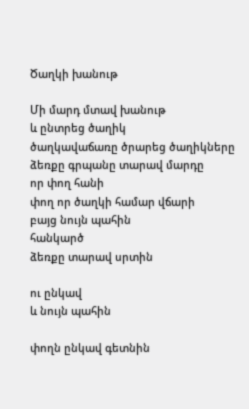Ծաղկի խանութ

Մի մարդ մտավ խանութ
և ընտրեց ծաղիկ
ծաղկավաճառը ծրարեց ծաղիկները
ձեռքը գրպանը տարավ մարդը
որ փող հանի
փող որ ծաղկի համար վճարի
բայց նույն պահին
հանկարծ
ձեռքը տարավ սրտին

ու ընկավ
և նույն պահին

փողն ընկավ գետնին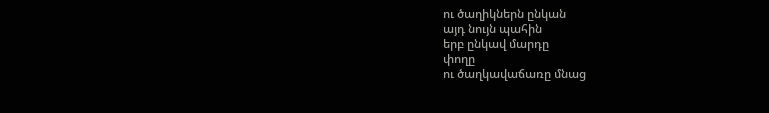ու ծաղիկներն ընկան
այդ նույն պահին
երբ ընկավ մարդը
փողը
ու ծաղկավաճառը մնաց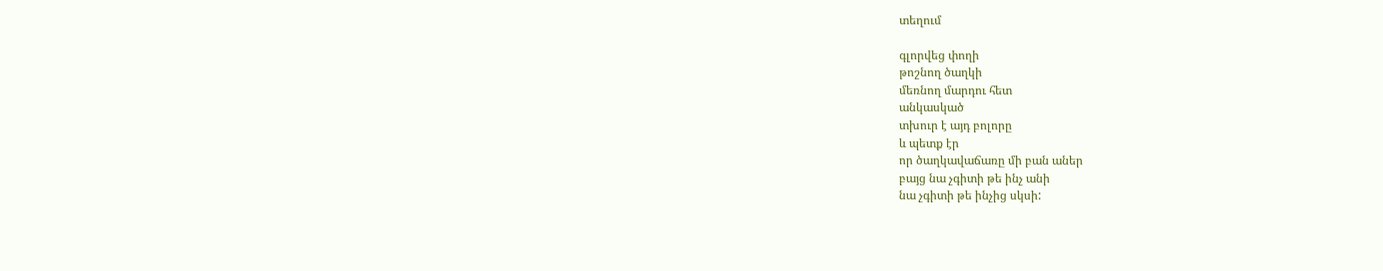տեղում

գլորվեց փողի
թոշնող ծաղկի
մեռնող մարդու հետ
անկասկած
տխուր է այդ բոլորը
և պետք էր
որ ծաղկավաճառը մի բան աներ
բայց նա չգիտի թե ինչ անի
նա չգիտի թե ինչից սկսի: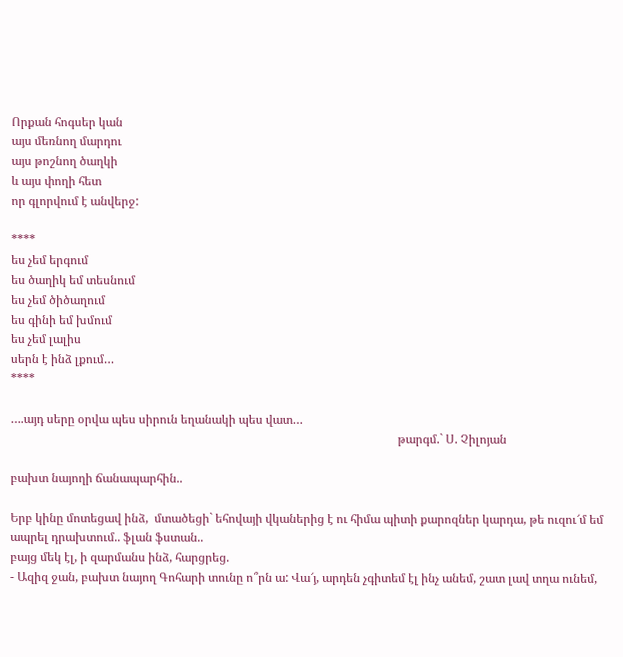Որքան հոգսեր կան
այս մեռնող մարդու
այս թոշնող ծաղկի
և այս փողի հետ
որ գլորվում է անվերջ:

****
ես չեմ երգում
ես ծաղիկ եմ տեսնում
ես չեմ ծիծաղում
ես գինի եմ խմում
ես չեմ լալիս
սերն է ինձ լքում…
****

….այդ սերը օրվա պես սիրուն եղանակի պես վատ…
                                                                                                                                 թարգմ.` Ս. Չիլոյան

բախտ նայողի ճանապարհին..

Երբ կինը մոտեցավ ինձ,  մտածեցի` եհովայի վկաներից է ու հիմա պիտի քարոզներ կարդա, թե ուզու՜մ եմ ապրել դրախտում.. ֆլան ֆստան..
բայց մեկ էլ, ի զարմանս ինձ, հարցրեց.
- Ազիզ ջան, բախտ նայող Գոհարի տունը ո՞րն ա: Վա՜յ, արդեն չգիտեմ էլ ինչ անեմ, շատ լավ տղա ունեմ,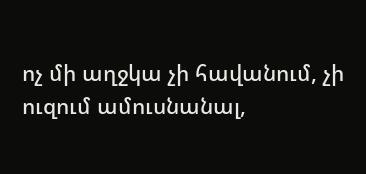ոչ մի աղջկա չի հավանում, չի ուզում ամուսնանալ,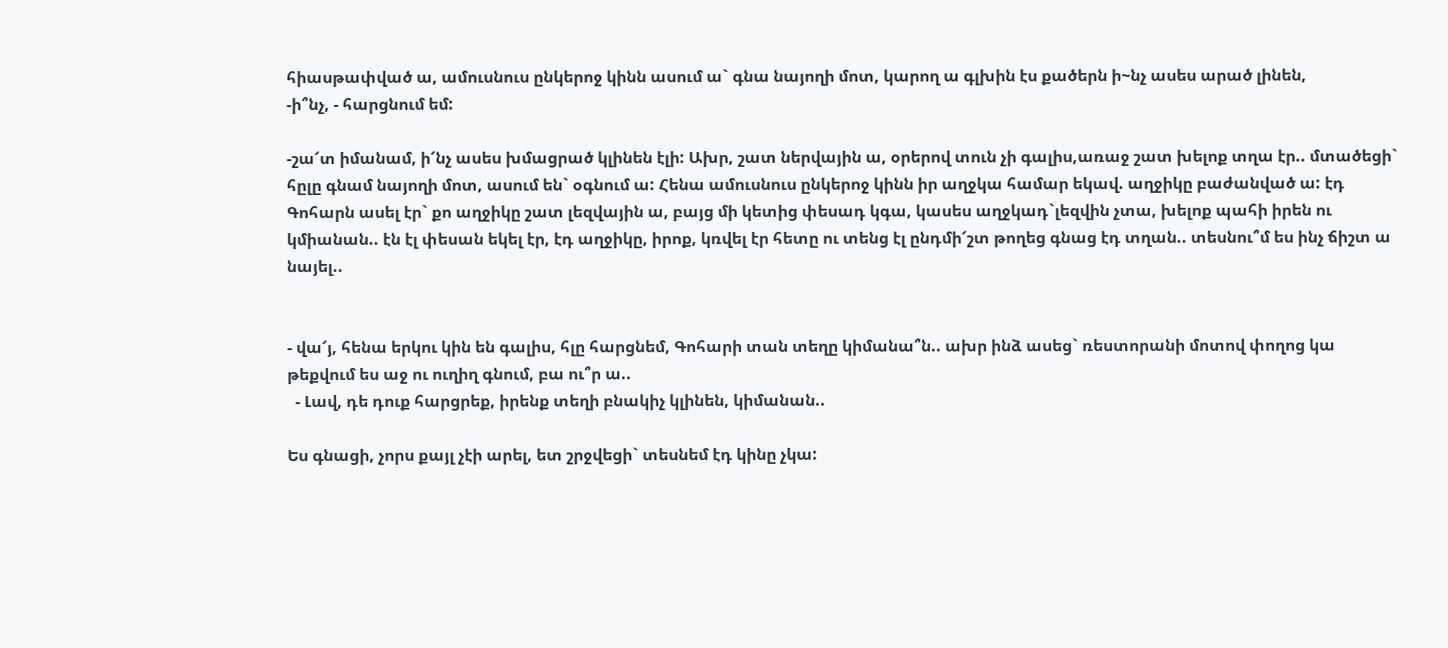հիասթափված ա, ամուսնուս ընկերոջ կինն ասում ա` գնա նայողի մոտ, կարող ա գլխին էս քածերն ի~նչ ասես արած լինեն,
-ի՞նչ, - հարցնում եմ:

-շա՜տ իմանամ, ի՜նչ ասես խմացրած կլինեն էլի: Ախր, շատ ներվային ա, օրերով տուն չի գալիս,առաջ շատ խելոք տղա էր.. մտածեցի` հըլը գնամ նայողի մոտ, ասում են` օգնում ա: Հենա ամուսնուս ընկերոջ կինն իր աղջկա համար եկավ. աղջիկը բաժանված ա: էդ Գոհարն ասել էր` քո աղջիկը շատ լեզվային ա, բայց մի կետից փեսադ կգա, կասես աղջկադ`լեզվին չտա, խելոք պահի իրեն ու կմիանան.. էն էլ փեսան եկել էր, էդ աղջիկը, իրոք, կռվել էր հետը ու տենց էլ ընդմի՜շտ թողեց գնաց էդ տղան.. տեսնու՞մ ես ինչ ճիշտ ա նայել..


- վա՜յ, հենա երկու կին են գալիս, հլը հարցնեմ, Գոհարի տան տեղը կիմանա՞ն.. ախր ինձ ասեց` ռեստորանի մոտով փողոց կա թեքվում ես աջ ու ուղիղ գնում, բա ու՞ր ա..
  - Լավ, դե դուք հարցրեք, իրենք տեղի բնակիչ կլինեն, կիմանան..

Ես գնացի, չորս քայլ չէի արել, ետ շրջվեցի` տեսնեմ էդ կինը չկա: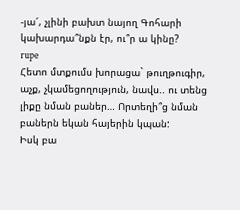-յա՜, չլինի բախտ նայող Գոհարի կախարդա՞նքն էր, ու՞ր ա կինը?
rupe
Հետո մտքումս խորացա` թուղթուգիր, աչք, չկամեցողություն, նավս.. ու տենց լիքը նման բաներ… Որտեղի՞ց նման բաներն եկան հայերին կպան:
Իսկ բա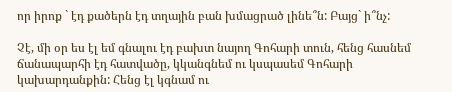որ իրոք ` էդ քածերն էդ տղային բան խմացրած լինե՞ն: Բայց` ի՞նչ:

Չէ, մի օր ես էլ եմ գնալու էդ բախտ նայող Գոհարի տուն, հենց հասնեմ ճանապարհի էդ հատվածը, կկանգնեմ ու կսպասեմ Գոհարի կախարդանքին: Հենց էլ կգնամ ու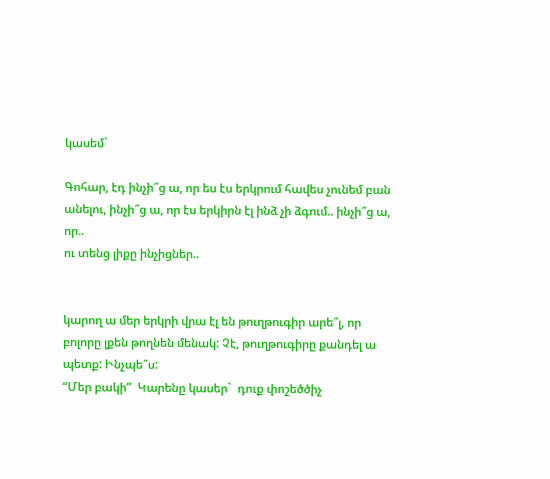կասեմ`

Գոհար, էդ ինչի՞ց ա, որ ես էս երկրում հավես չունեմ բան անելու, ինչի՞ց ա, որ էս երկիրն էլ ինձ չի ձգում.. ինչի՞ց ա, որ..
ու տենց լիքը ինչիցներ..


կարող ա մեր երկրի վրա էլ են թուղթուգիր արե՞լ, որ բոլորը լքեն թողնեն մենակ: Չէ, թուղթուգիրը քանդել ա պետք: Ինչպե՞ս:
“Մեր բակի”  Կարենը կասեր`  դուք փոշեծծիչ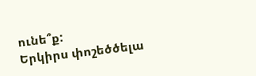ունե՞ք:
Երկիրս փոշեծծելա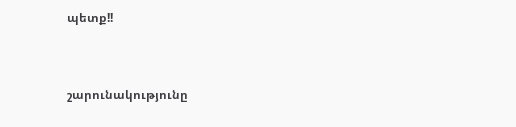պետք!!


շարունակությունը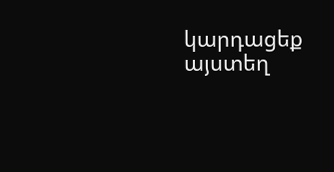կարդացեք այստեղ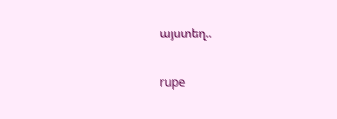այստեղ..

rupe